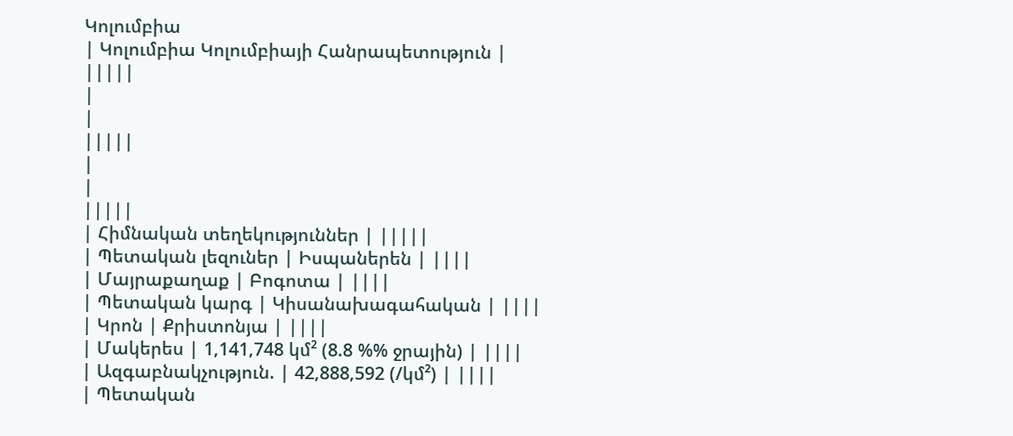Կոլումբիա
| Կոլումբիա Կոլումբիայի Հանրապետություն |
|||||
|
|
|||||
|
|
|||||
| Հիմնական տեղեկություններ | |||||
| Պետական լեզուներ | Իսպաներեն | ||||
| Մայրաքաղաք | Բոգոտա | ||||
| Պետական կարգ | Կիսանախագահական | ||||
| Կրոն | Քրիստոնյա | ||||
| Մակերես | 1,141,748 կմ² (8.8 %% ջրային) | ||||
| Ազգաբնակչություն. | 42,888,592 (/կմ²) | ||||
| Պետական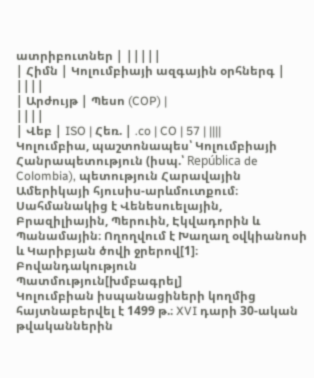ատրիբուտներ | |||||
| Հիմն | Կոլումբիայի ազգային օրհներգ | ||||
| Արժույթ | Պեսո (COP) |
||||
| Վեբ | ISO | Հեռ. | .co | CO | 57 | ||||
Կոլումբիա, պաշտոնապես՝ Կոլումբիայի Հանրապետություն (իսպ.՝ República de Colombia), պետություն Հարավային Ամերիկայի հյուսիս-արևմուտքում։ Սահմանակից է Վենեսուելային, Բրազիլիային, Պերուին, Էկվադորին և Պանամային։ Ողողվում է Խաղաղ օվկիանոսի և Կարիբյան ծովի ջրերով[1]։
Բովանդակություն
Պատմություն[խմբագրել]
Կոլումբիան իսպանացիների կողմից հայտնաբերվել է 1499 թ.։ XVI դարի 30-ական թվականներին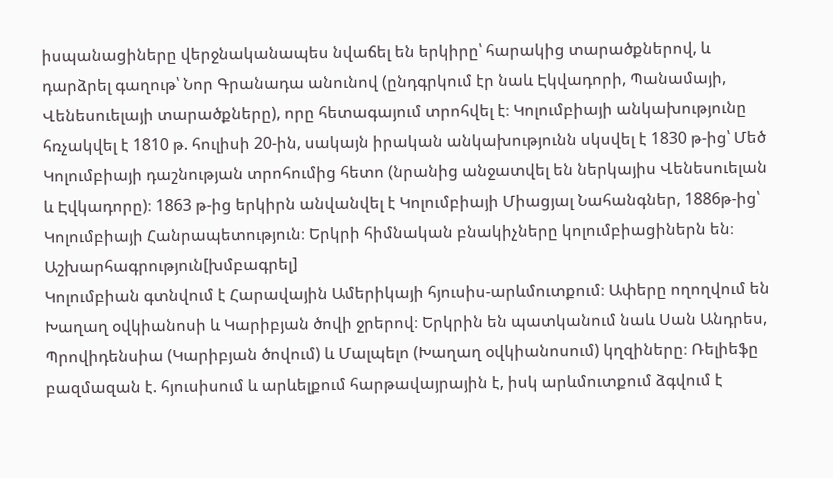իսպանացիները վերջնականապես նվաճել են երկիրը՝ հարակից տարածքներով, և դարձրել գաղութ՝ Նոր Գրանադա անունով (ընդգրկում էր նաև Էկվադորի, Պանամայի, Վենեսուելայի տարածքները), որը հետագայում տրոհվել է։ Կոլումբիայի անկախությունը հռչակվել է 1810 թ. հուլիսի 20-ին, սակայն իրական անկախությունն սկսվել է 1830 թ-ից՝ Մեծ Կոլումբիայի դաշնության տրոհումից հետո (նրանից անջատվել են ներկայիս Վենեսուելան և Էվկադորը)։ 1863 թ-ից երկիրն անվանվել է Կոլումբիայի Միացյալ Նահանգներ, 1886թ-ից՝ Կոլումբիայի Հանրապետություն։ Երկրի հիմնական բնակիչները կոլումբիացիներն են։
Աշխարհագրություն[խմբագրել]
Կոլումբիան գտնվում է Հարավային Ամերիկայի հյուսիս-արևմուտքում։ Ափերը ողողվում են Խաղաղ օվկիանոսի և Կարիբյան ծովի ջրերով։ Երկրին են պատկանում նաև Սան Անդրես, Պրովիդենսիա (Կարիբյան ծովում) և Մալպելո (Խաղաղ օվկիանոսում) կղզիները։ Ռելիեֆը բազմազան է. հյուսիսում և արևելքում հարթավայրային է, իսկ արևմուտքում ձգվում է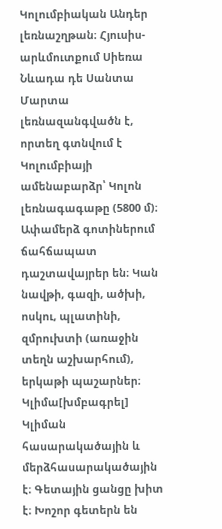Կոլումբիական Անդեր լեռնաշղթան։ Հյուսիս-արևմուտքում Սիեռա Նևադա դե Սանտա Մարտա լեռնազանգվածն է, որտեղ գտնվում է Կոլումբիայի ամենաբարձր՝ Կոլոն լեռնագագաթը (5800 մ)։ Ափամերձ գոտիներում ճահճապատ դաշտավայրեր են։ Կան նավթի, գազի, ածխի, ոսկու, պլատինի, զմրուխտի (առաջին տեղն աշխարհում), երկաթի պաշարներ։
Կլիմա[խմբագրել]
Կլիման հասարակածային և մերձհասարակածային է։ Գետային ցանցը խիտ է։ Խոշոր գետերն են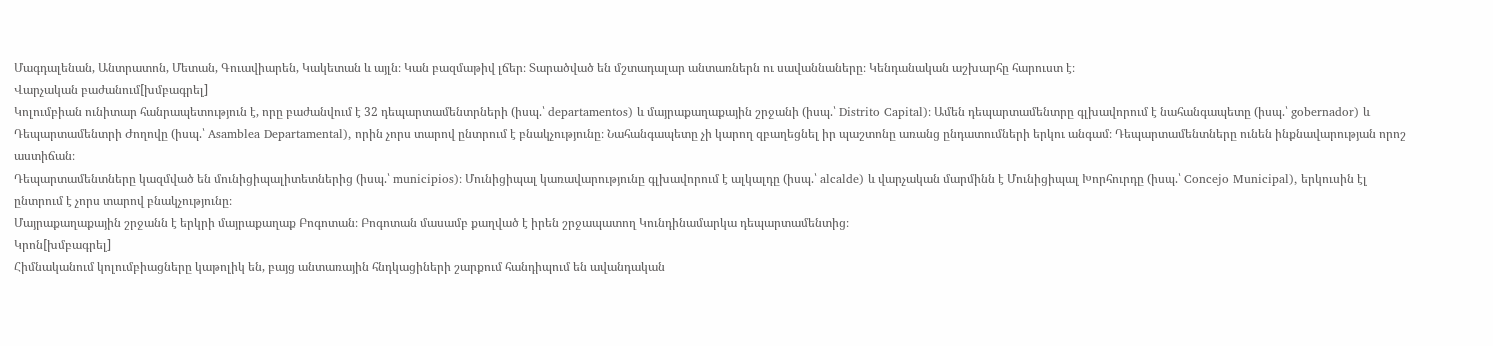Մագդալենան, Անտրատոն, Մետան, Գուավիարեն, Կակետան և այլն։ Կան բազմաթիվ լճեր։ Տարածված են մշտադալար անտառներն ու սավաննաները։ Կենդանական աշխարհը հարուստ է։
Վարչական բաժանում[խմբագրել]
Կոլումբիան ունիտար հանրապետություն է, որը բաժանվում է 32 դեպարտամենտրների (իսպ.՝ departamentos) և մայրաքաղաքային շրջանի (իսպ.՝ Distrito Capital)։ Ամեն դեպարտամենտրը գլխավորում է նահանգապետը (իսպ.՝ gobernador) և Դեպարտամենտրի Ժողովը (իսպ.՝ Asamblea Departamental), որին չորս տարով ընտրում է բնակչությունը։ Նահանգապետը չի կարող զբաղեցնել իր պաշտոնը առանց ընդատումների երկու անգամ։ Դեպարտամենտները ունեն ինքնավարության որոշ աստիճան։
Դեպարտամենտները կազմված են մունիցիպալիտետներից (իսպ.՝ municipios)։ Մունիցիպալ կառավարությունը գլխավորում է ալկալդը (իսպ.՝ alcalde) և վարչական մարմինն է Մունիցիպալ Խորհուրդը (իսպ.՝ Concejo Municipal), երկուսին էլ ընտրում է չորս տարով բնակչությունը։
Մայրաքաղաքային շրջանն է երկրի մայրաքաղաք Բոգոտան։ Բոգոտան մասամբ քաղված է իրեն շրջապատող Կունդինամարկա դեպարտամենտից։
Կրոն[խմբագրել]
Հիմնականում կոլումբիացները կաթոլիկ են, բայց անտառային հնդկացիների շարքում հանդիպում են ավանդական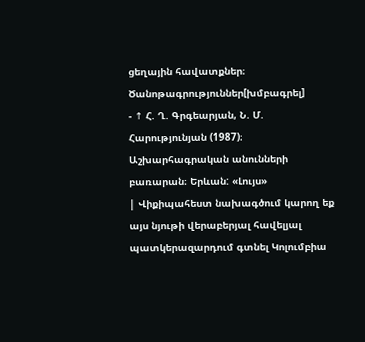ցեղային հավատքներ։
Ծանոթագրություններ[խմբագրել]
- ↑ Հ. Ղ. Գրգեարյան, Ն. Մ. Հարությունյան (1987)։ Աշխարհագրական անունների բառարան։ Երևան: «Լույս»
| Վիքիպահեստ նախագծում կարող եք այս նյութի վերաբերյալ հավելյալ պատկերազարդում գտնել Կոլումբիա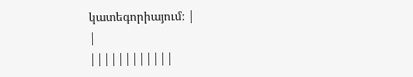կատեգորիայում։ |
|
||||||||||||